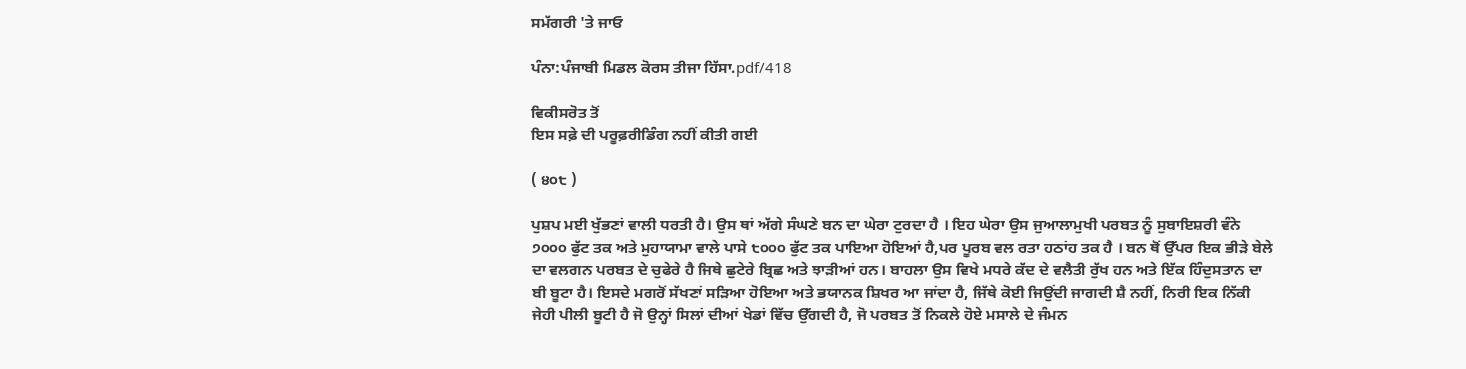ਸਮੱਗਰੀ 'ਤੇ ਜਾਓ

ਪੰਨਾ:ਪੰਜਾਬੀ ਮਿਡਲ ਕੋਰਸ ਤੀਜਾ ਹਿੱਸਾ.pdf/418

ਵਿਕੀਸਰੋਤ ਤੋਂ
ਇਸ ਸਫ਼ੇ ਦੀ ਪਰੂਫ਼ਰੀਡਿੰਗ ਨਹੀਂ ਕੀਤੀ ਗਈ

( ੪੦੮ )

ਪੁਸ਼ਪ ਮਈ ਖੁੱਭਣਾਂ ਵਾਲੀ ਧਰਤੀ ਹੈ। ਉਸ ਥਾਂ ਅੱਗੇ ਸੰਘਣੇ ਬਨ ਦਾ ਘੇਰਾ ਟੁਰਦਾ ਹੈ । ਇਹ ਘੇਰਾ ਉਸ ਜੁਆਲਾਮੁਖੀ ਪਰਬਤ ਨੂੰ ਸੁਬਾਇਸ਼ਰੀ ਵੰਨੇ ੭੦੦੦ ਫੁੱਟ ਤਕ ਅਤੇ ਮੁਹਾਯਾਮਾ ਵਾਲੇ ਪਾਸੇ ੮੦੦੦ ਫੁੱਟ ਤਕ ਪਾਇਆ ਹੋਇਆਂ ਹੈ,ਪਰ ਪੂਰਬ ਵਲ ਰਤਾ ਹਠਾਂਹ ਤਕ ਹੈ । ਬਨ ਥੋਂ ਉੱਪਰ ਇਕ ਭੀੜੇ ਬੇਲੇ ਦਾ ਵਲਗਨ ਪਰਬਤ ਦੇ ਚੁਫੇਰੇ ਹੈ ਜਿਥੇ ਛੁਟੇਰੇ ਬ੍ਰਿਛ ਅਤੇ ਝਾੜੀਆਂ ਹਨ। ਬਾਹਲਾ ਉਸ ਵਿਖੇ ਮਧਰੇ ਕੱਦ ਦੇ ਵਲੈਤੀ ਰੁੱਖ ਹਨ ਅਤੇ ਇੱਕ ਹਿੰਦੁਸਤਾਨ ਦਾ ਬੀ ਬੂਟਾ ਹੈ। ਇਸਦੇ ਮਗਰੋਂ ਸੱਖਣਾਂ ਸੜਿਆ ਹੋਇਆ ਅਤੇ ਭਯਾਨਕ ਸ਼ਿਖਰ ਆ ਜਾਂਦਾ ਹੈ, ਜਿੱਥੇ ਕੋਈ ਜਿਉਂਦੀ ਜਾਗਦੀ ਸ਼ੈ ਨਹੀਂ, ਨਿਰੀ ਇਕ ਨਿੱਕੀ ਜੇਹੀ ਪੀਲੀ ਬੂਟੀ ਹੈ ਜੋ ਉਨ੍ਹਾਂ ਸਿਲਾਂ ਦੀਆਂ ਖੇਡਾਂ ਵਿੱਚ ਉੱਗਦੀ ਹੈ, ਜੋ ਪਰਬਤ ਤੋਂ ਨਿਕਲੇ ਹੋਏ ਮਸਾਲੇ ਦੇ ਜੰਮਨ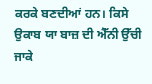ਕਰਕੇ ਬਣਦੀਆਂ ਹਨ। ਕਿਸੇ ਉਕਾਬ ਯਾ ਬਾਜ਼ ਦੀ ਐੱਨੀ ਉੱਚੀ ਜਾਕੇ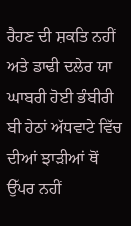ਰੈਹਣ ਦੀ ਸ਼ਕਤਿ ਨਹੀਂ ਅਤੇ ਡਾਢੀ ਦਲੇਰ ਯਾ ਘਾਬਰੀ ਹੋਈ ਭੰਬੀਰੀ ਬੀ ਹੇਠਾਂ ਅੱਧਵਾਟੇ ਵਿੱਚ ਦੀਆਂ ਝਾੜੀਆਂ ਥੋਂ ਉੱਪਰ ਨਹੀਂ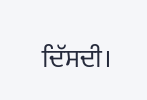ਦਿੱਸਦੀ।